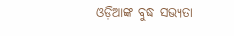ଓଡ଼ିଆଙ୍କ ବୁଦ୍ଧ ସଭ୍ୟତା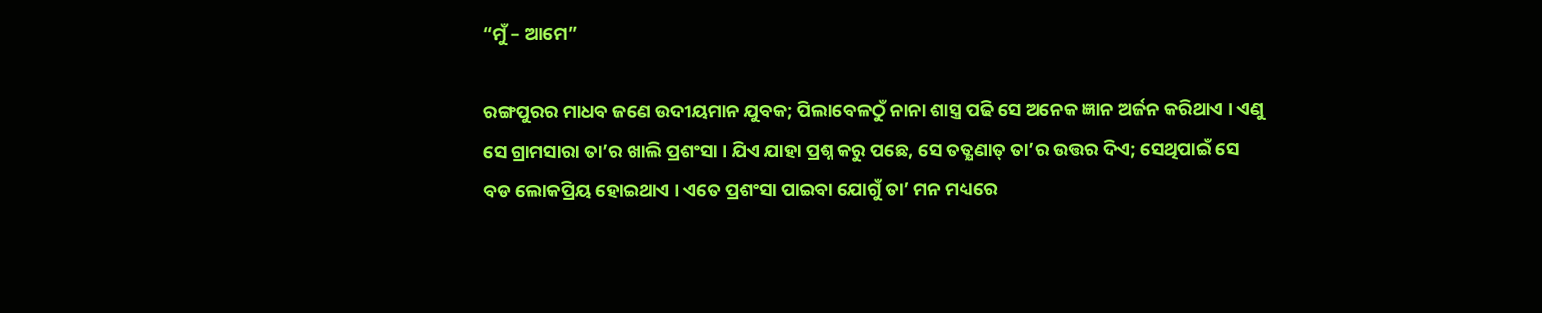“ମୁଁ – ଆମେ”

ରଙ୍ଗପୁରର ମାଧବ ଜଣେ ଉଦୀୟମାନ ଯୁବକ; ପିଲାବେଳଠୁଁ ନାନା ଶାସ୍ତ୍ର ପଢି ସେ ଅନେକ ଜ୍ଞାନ ଅର୍ଜନ କରିଥାଏ । ଏଣୁ ସେ ଗ୍ରାମସାରା ତା’ର ଖାଲି ପ୍ରଶଂସା । ଯିଏ ଯାହା ପ୍ରଶ୍ନ କରୁ ପଛେ, ସେ ତତ୍କ୍ଷଣାତ୍ ତା’ର ଉତ୍ତର ଦିଏ; ସେଥିପାଇଁ ସେ ବଡ ଲୋକପ୍ରିୟ ହୋଇଥାଏ । ଏତେ ପ୍ରଶଂସା ପାଇବା ଯୋଗୁଁ ତା’ ମନ ମଧ୍ୟରେ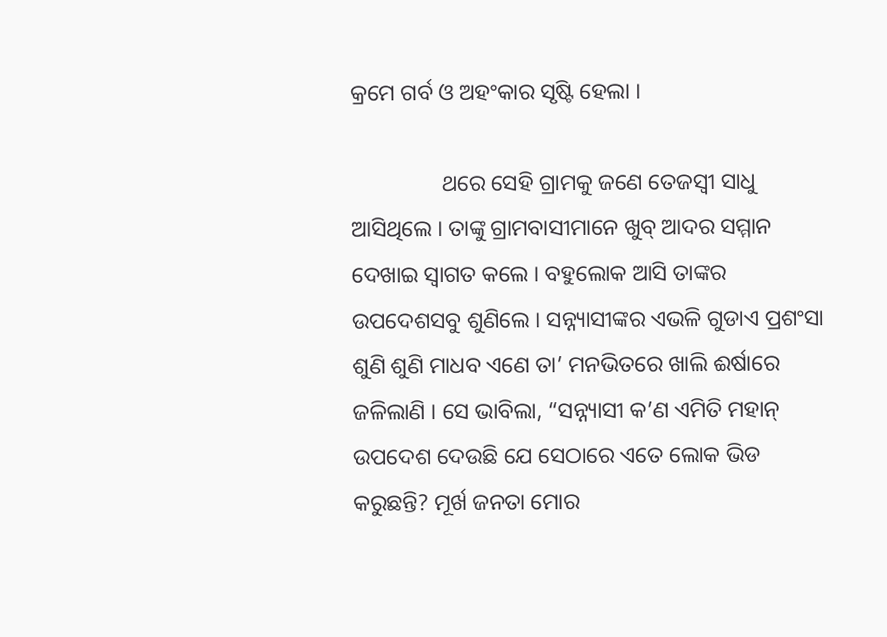କ୍ରମେ ଗର୍ବ ଓ ଅହଂକାର ସୃଷ୍ଟି ହେଲା ।

                ଥରେ ସେହି ଗ୍ରାମକୁ ଜଣେ ତେଜସ୍ୱୀ ସାଧୁ ଆସିଥିଲେ । ତାଙ୍କୁ ଗ୍ରାମବାସୀମାନେ ଖୁବ୍ ଆଦର ସମ୍ମାନ ଦେଖାଇ ସ୍ୱାଗତ କଲେ । ବହୁଲୋକ ଆସି ତାଙ୍କର ଉପଦେଶସବୁ ଶୁଣିଲେ । ସନ୍ନ୍ୟାସୀଙ୍କର ଏଭଳି ଗୁଡାଏ ପ୍ରଶଂସା ଶୁଣି ଶୁଣି ମାଧବ ଏଣେ ତା’ ମନଭିତରେ ଖାଲି ଈର୍ଷାରେ ଜଳିଲାଣି । ସେ ଭାବିଲା, “ସନ୍ନ୍ୟାସୀ କ’ଣ ଏମିତି ମହାନ୍ ଉପଦେଶ ଦେଉଛି ଯେ ସେଠାରେ ଏତେ ଲୋକ ଭିଡ କରୁଛନ୍ତି? ମୂର୍ଖ ଜନତା ମୋର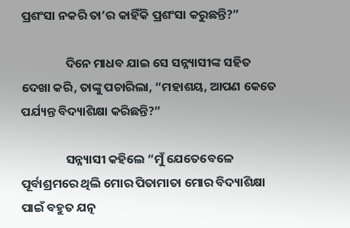ପ୍ରଶଂସା ନକରି ତା’ର କାହିଁକି ପ୍ରଶଂସା କରୁଛନ୍ତି?”

                ଦିନେ ମାଧବ ଯାଇ ସେ ସନ୍ନ୍ୟାସୀଙ୍କ ସହିତ ଦେଖା କରି, ତାଙ୍କୁ ପଚାରିଲା, “ମହାଶୟ, ଆପଣ କେତେ ପର୍ଯ୍ୟନ୍ତ ବିଦ୍ୟାଶିକ୍ଷା କରିଛନ୍ତି?”

                ସନ୍ନ୍ୟାସୀ କହିଲେ “ମୁଁ ଯେତେବେଳେ ପୂର୍ବାଶ୍ରମରେ ଥିଲି ମୋର ପିତାମାତା ମୋର ବିଦ୍ୟାଶିକ୍ଷା ପାଇଁ ବହୁତ ଯତ୍ନ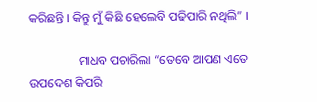କରିଛନ୍ତି । କିନ୍ତୁ ମୁଁ କିଛି ହେଲେବି ପଢିପାରି ନଥିଲି” ।

                ମାଧବ ପଚାରିଲା “ତେବେ ଆପଣ ଏତେ ଉପଦେଶ କିପରି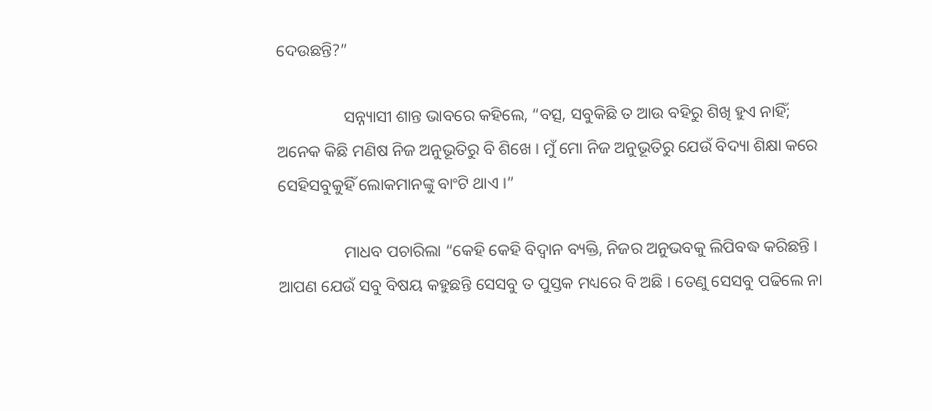ଦେଉଛନ୍ତି?”

                ସନ୍ନ୍ୟାସୀ ଶାନ୍ତ ଭାବରେ କହିଲେ, “ବତ୍ସ, ସବୁକିଛି ତ ଆଉ ବହିରୁ ଶିଖି ହୁଏ ନାହିଁ; ଅନେକ କିଛି ମଣିଷ ନିଜ ଅନୁଭୂତିରୁ ବି ଶିଖେ । ମୁଁ ମୋ ନିଜ ଅନୁଭୂତିରୁ ଯେଉଁ ବିଦ୍ୟା ଶିକ୍ଷା କରେ ସେହିସବୁକୁହିଁ ଲୋକମାନଙ୍କୁ ବାଂଟି ଥାଏ ।”

                ମାଧବ ପଚାରିଲା “କେହି କେହି ବିଦ୍ୱାନ ବ୍ୟକ୍ତି, ନିଜର ଅନୁଭବକୁ ଲିପିବଦ୍ଧ କରିଛନ୍ତି । ଆପଣ ଯେଉଁ ସବୁ ବିଷୟ କହୁଛନ୍ତି ସେସବୁ ତ ପୁସ୍ତକ ମଧ୍ୟରେ ବି ଅଛି । ତେଣୁ ସେସବୁ ପଢିଲେ ନା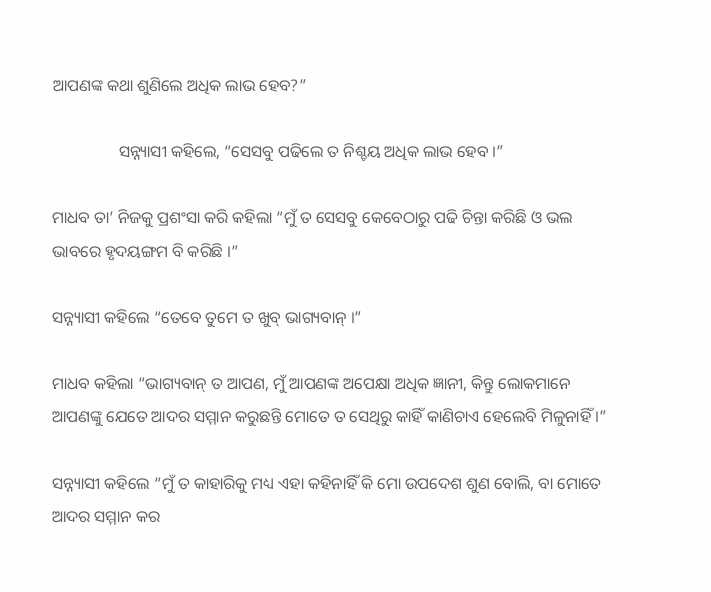ଆପଣଙ୍କ କଥା ଶୁଣିଲେ ଅଧିକ ଲାଭ ହେବ?”

                ସନ୍ନ୍ୟାସୀ କହିଲେ, “ସେସବୁ ପଢିଲେ ତ ନିଶ୍ଚୟ ଅଧିକ ଲାଭ ହେବ ।”

ମାଧବ ତା’ ନିଜକୁ ପ୍ରଶଂସା କରି କହିଲା “ମୁଁ ତ ସେସବୁ କେବେଠାରୁ ପଢି ଚିନ୍ତା କରିଛି ଓ ଭଲ ଭାବରେ ହୃଦୟଙ୍ଗମ ବି କରିଛି ।”

ସନ୍ନ୍ୟାସୀ କହିଲେ “ତେବେ ତୁମେ ତ ଖୁବ୍ ଭାଗ୍ୟବାନ୍ ।”

ମାଧବ କହିଲା “ଭାଗ୍ୟବାନ୍ ତ ଆପଣ, ମୁଁ ଆପଣଙ୍କ ଅପେକ୍ଷା ଅଧିକ ଜ୍ଞାନୀ, କିନ୍ତୁ ଲୋକମାନେ ଆପଣଙ୍କୁ ଯେତେ ଆଦର ସମ୍ମାନ କରୁଛନ୍ତି ମୋତେ ତ ସେଥିରୁ କାହିଁ କାଣିଚାଏ ହେଲେବି ମିଳୁନାହିଁ ।”

ସନ୍ନ୍ୟାସୀ କହିଲେ “ମୁଁ ତ କାହାରିକୁ ମଧ୍ୟ ଏହା କହିନାହିଁ କି ମୋ ଉପଦେଶ ଶୁଣ ବୋଲି, ବା ମୋତେ ଆଦର ସମ୍ମାନ କର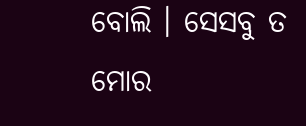ବୋଲି । ସେସବୁ ତ ମୋର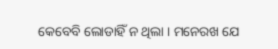କେବେବି ଲୋଡାହିଁ ନ ଥିଲା । ମନେରଖ ଯେ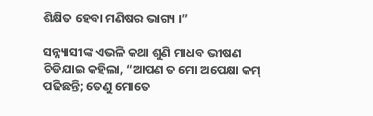ଶିକ୍ଷିତ ହେବା ମଣିଷର ଭାଗ୍ୟ ।”

ସନ୍ନ୍ୟାସୀଙ୍କ ଏଭଳି କଥା ଶୁଣି ମାଧବ ଭୀଷଣ ଚିଡିଯାଇ କହିଲା, “ଆପଣ ତ ମୋ ଅପେକ୍ଷା କମ୍ ପଢିଛନ୍ତି; ତେଣୁ ମୋତେ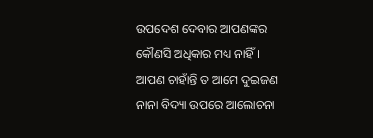ଉପଦେଶ ଦେବାର ଆପଣଙ୍କର କୌଣସି ଅଧିକାର ମଧ୍ୟ ନାହିଁ । ଆପଣ ଚାହାଁନ୍ତି ତ ଆମେ ଦୁଇଜଣ ନାନା ବିଦ୍ୟା ଉପରେ ଆଲୋଚନା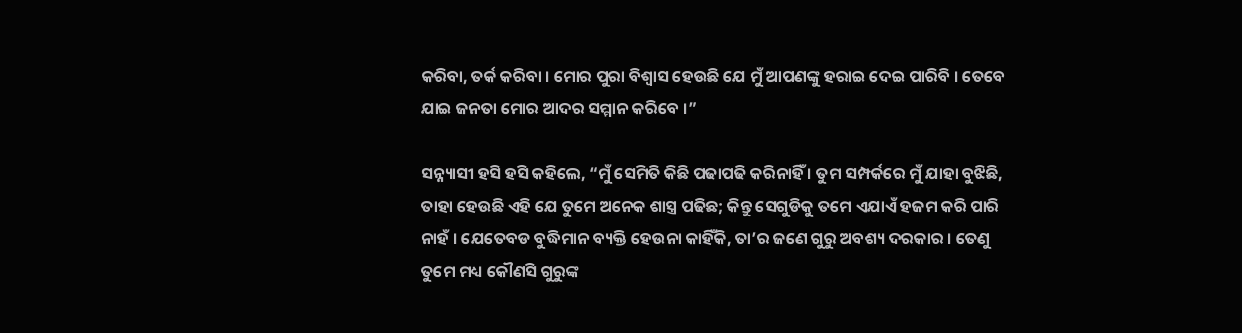କରିବା, ତର୍କ କରିବା । ମୋର ପୁରା ବିଶ୍ୱାସ ହେଉଛି ଯେ ମୁଁ ଆପଣଙ୍କୁ ହରାଇ ଦେଇ ପାରିବି । ତେବେ ଯାଇ ଜନତା ମୋର ଆଦର ସମ୍ମାନ କରିବେ ।”

ସନ୍ନ୍ୟାସୀ ହସି ହସି କହିଲେ, “ମୁଁ ସେମିତି କିଛି ପଢାପଢି କରିନାହିଁ । ତୁମ ସମ୍ପର୍କରେ ମୁଁ ଯାହା ବୁଝିଛି, ତାହା ହେଉଛି ଏହି ଯେ ତୁମେ ଅନେକ ଶାସ୍ତ୍ର ପଢିଛ; କିନ୍ତୁ ସେଗୁଡିକୁ ତମେ ଏଯାଏଁ ହଜମ କରି ପାରି ନାହଁ । ଯେତେବଡ ବୁଦ୍ଧିମାନ ବ୍ୟକ୍ତି ହେଉନା କାହିଁକି, ତା’ର ଜଣେ ଗୁରୁ ଅବଶ୍ୟ ଦରକାର । ତେଣୁ ତୁମେ ମଧ୍ୟ କୌଣସି ଗୁରୁଙ୍କ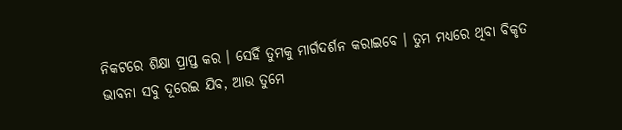ନିକଟରେ ଶିକ୍ଷା ପ୍ରାପ୍ତ କର । ସେହିଁ ତୁମକୁ ମାର୍ଗଦର୍ଶନ କରାଇବେ । ତୁମ ମଧ୍ୟରେ ଥିବା ବିକୃତ ଭାବନା ସବୁ ଦୂରେଇ ଯିବ, ଆଉ ତୁମେ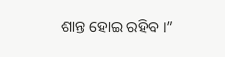ଶାନ୍ତ ହୋଇ ରହିବ ।”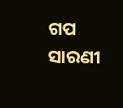ଗପ ସାରଣୀ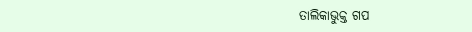ତାଲିକାଭୁକ୍ତ ଗପ